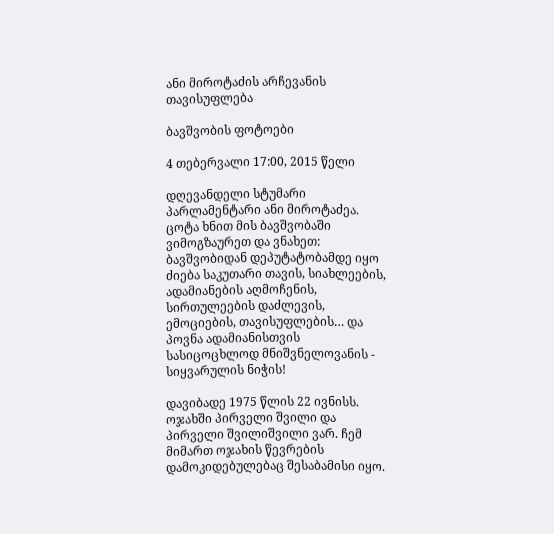ანი მიროტაძის არჩევანის თავისუფლება

ბავშვობის ფოტოები

4 თებერვალი 17:00, 2015 წელი

დღევანდელი სტუმარი პარლამენტარი ანი მიროტაძეა. ცოტა ხნით მის ბავშვობაში ვიმოგზაურეთ და ვნახეთ: ბავშვობიდან დეპუტატობამდე იყო ძიება საკუთარი თავის, სიახლეების, ადამიანების აღმოჩენის, სირთულეების დაძლევის, ემოციების, თავისუფლების… და პოვნა ადამიანისთვის სასიცოცხლოდ მნიშვნელოვანის - სიყვარულის ნიჭის!

დავიბადე 1975 წლის 22 ივნისს. ოჯახში პირველი შვილი და პირველი შვილიშვილი ვარ. ჩემ მიმართ ოჯახის წევრების დამოკიდებულებაც შესაბამისი იყო.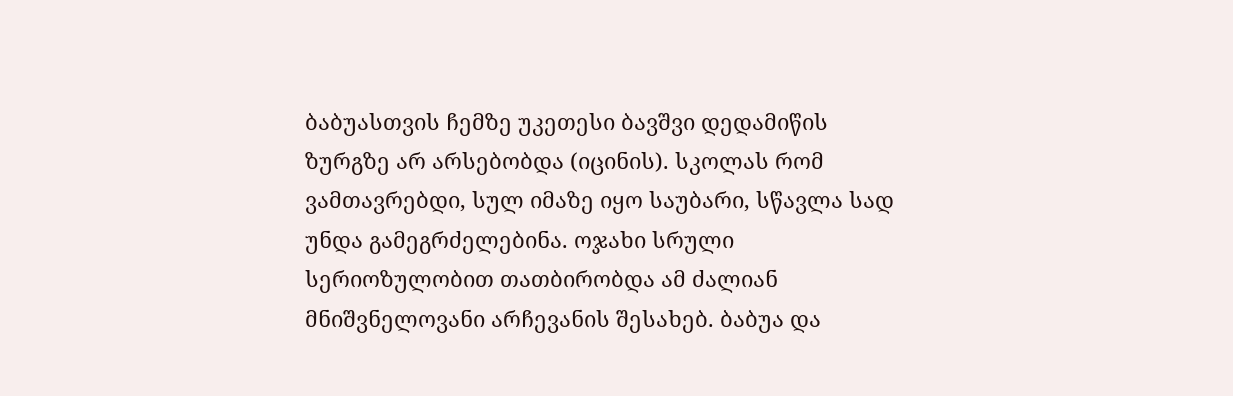ბაბუასთვის ჩემზე უკეთესი ბავშვი დედამიწის ზურგზე არ არსებობდა (იცინის). სკოლას რომ ვამთავრებდი, სულ იმაზე იყო საუბარი, სწავლა სად უნდა გამეგრძელებინა. ოჯახი სრული სერიოზულობით თათბირობდა ამ ძალიან მნიშვნელოვანი არჩევანის შესახებ. ბაბუა და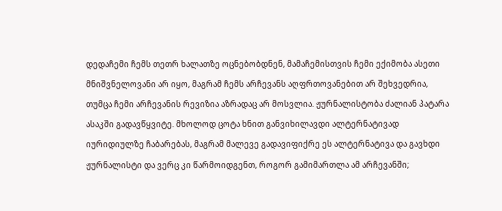დედაჩემი ჩემს თეთრ ხალათზე ოცნებობდნენ, მამაჩემისთვის ჩემი ექიმობა ასეთი მნიშვნელოვანი არ იყო, მაგრამ ჩემს არჩევანს აღფრთოვანებით არ შეხვედრია, თუმცა ჩემი არჩევანის რევიზია აზრადაც არ მოსვლია. ჟურნალისტობა ძალიან პატარა ასაკში გადავწყვიტე. მხოლოდ ცოტა ხნით განვიხილავდი ალტერნატივად იურიდიულზე ჩაბარებას, მაგრამ მალევე გადავიფიქრე ეს ალტერნატივა და გავხდი ჟურნალისტი და ვერც კი წარმოიდგენთ, როგორ გამიმართლა ამ არჩევანში;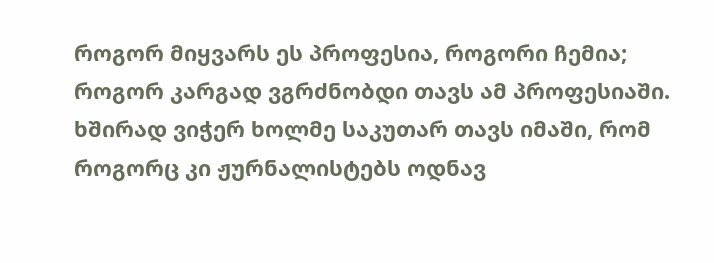როგორ მიყვარს ეს პროფესია, როგორი ჩემია;  როგორ კარგად ვგრძნობდი თავს ამ პროფესიაში.  ხშირად ვიჭერ ხოლმე საკუთარ თავს იმაში, რომ როგორც კი ჟურნალისტებს ოდნავ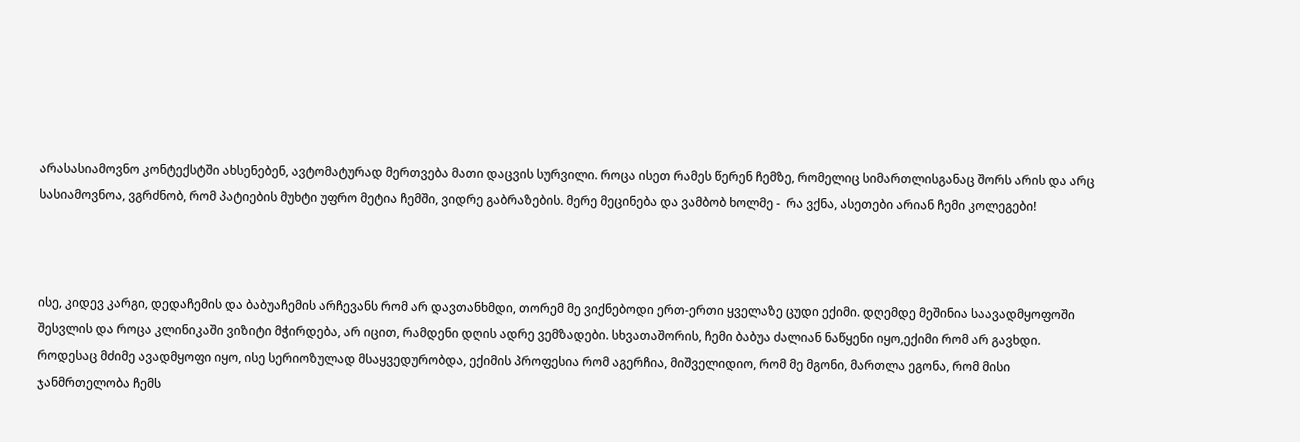არასასიამოვნო კონტექსტში ახსენებენ, ავტომატურად მერთვება მათი დაცვის სურვილი. როცა ისეთ რამეს წერენ ჩემზე, რომელიც სიმართლისგანაც შორს არის და არც სასიამოვნოა, ვგრძნობ, რომ პატიების მუხტი უფრო მეტია ჩემში, ვიდრე გაბრაზების. მერე მეცინება და ვამბობ ხოლმე -  რა ვქნა, ასეთები არიან ჩემი კოლეგები!



ისე, კიდევ კარგი, დედაჩემის და ბაბუაჩემის არჩევანს რომ არ დავთანხმდი, თორემ მე ვიქნებოდი ერთ-ერთი ყველაზე ცუდი ექიმი. დღემდე მეშინია საავადმყოფოში შესვლის და როცა კლინიკაში ვიზიტი მჭირდება, არ იცით, რამდენი დღის ადრე ვემზადები. სხვათაშორის, ჩემი ბაბუა ძალიან ნაწყენი იყო,ექიმი რომ არ გავხდი. როდესაც მძიმე ავადმყოფი იყო, ისე სერიოზულად მსაყვედურობდა, ექიმის პროფესია რომ აგერჩია, მიშველიდიო, რომ მე მგონი, მართლა ეგონა, რომ მისი ჯანმრთელობა ჩემს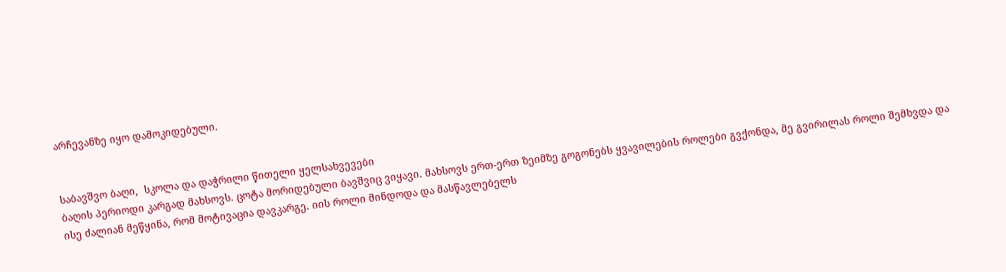არჩევანზე იყო დამოკიდებული.


საბავშვო ბაღი,  სკოლა და დაჭრილი წითელი ყელსახვევები
ბაღის პერიოდი კარგად მახსოვს. ცოტა მორიდებული ბავშვიც ვიყავი. მახსოვს ერთ-ერთ ზეიმზე გოგონებს ყვავილების როლები გვქონდა, მე გვირილას როლი შემხვდა და ისე ძალიან მეწყინა, რომ მოტივაცია დავკარგე. იის როლი მინდოდა და მასწავლებელს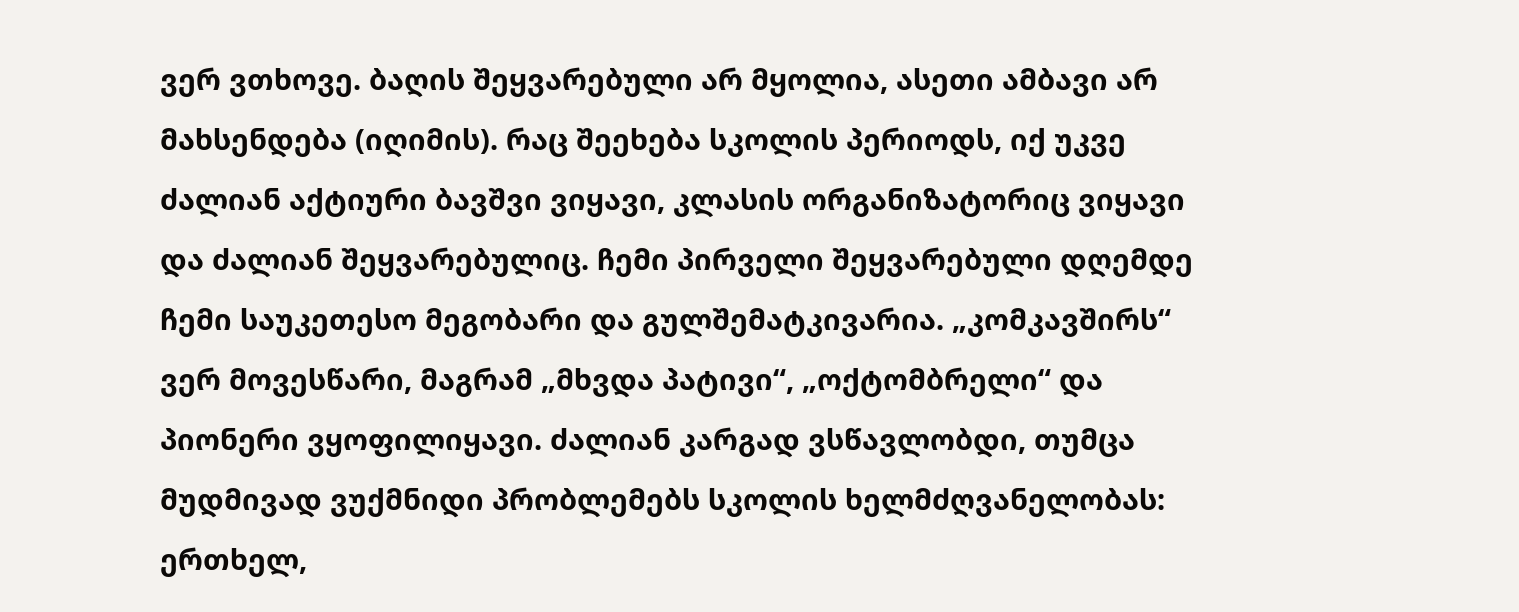ვერ ვთხოვე. ბაღის შეყვარებული არ მყოლია, ასეთი ამბავი არ მახსენდება (იღიმის). რაც შეეხება სკოლის პერიოდს, იქ უკვე ძალიან აქტიური ბავშვი ვიყავი, კლასის ორგანიზატორიც ვიყავი და ძალიან შეყვარებულიც. ჩემი პირველი შეყვარებული დღემდე ჩემი საუკეთესო მეგობარი და გულშემატკივარია. „კომკავშირს“ ვერ მოვესწარი, მაგრამ „მხვდა პატივი“, „ოქტომბრელი“ და პიონერი ვყოფილიყავი. ძალიან კარგად ვსწავლობდი, თუმცა მუდმივად ვუქმნიდი პრობლემებს სკოლის ხელმძღვანელობას: ერთხელ,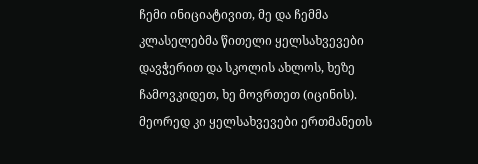ჩემი ინიციატივით, მე და ჩემმა კლასელებმა წითელი ყელსახვევები დავჭერით და სკოლის ახლოს, ხეზე ჩამოვკიდეთ, ხე მოვრთეთ (იცინის). მეორედ კი ყელსახვევები ერთმანეთს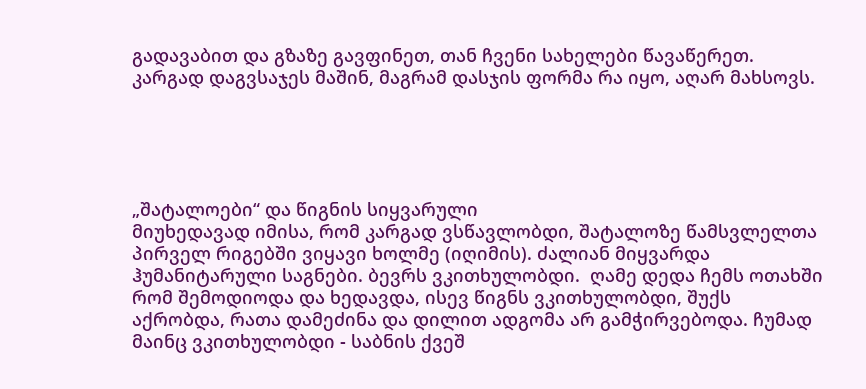გადავაბით და გზაზე გავფინეთ, თან ჩვენი სახელები წავაწერეთ. კარგად დაგვსაჯეს მაშინ, მაგრამ დასჯის ფორმა რა იყო, აღარ მახსოვს.





„შატალოები“ და წიგნის სიყვარული
მიუხედავად იმისა, რომ კარგად ვსწავლობდი, შატალოზე წამსვლელთა პირველ რიგებში ვიყავი ხოლმე (იღიმის). ძალიან მიყვარდა ჰუმანიტარული საგნები. ბევრს ვკითხულობდი.  ღამე დედა ჩემს ოთახში რომ შემოდიოდა და ხედავდა, ისევ წიგნს ვკითხულობდი, შუქს აქრობდა, რათა დამეძინა და დილით ადგომა არ გამჭირვებოდა. ჩუმად მაინც ვკითხულობდი - საბნის ქვეშ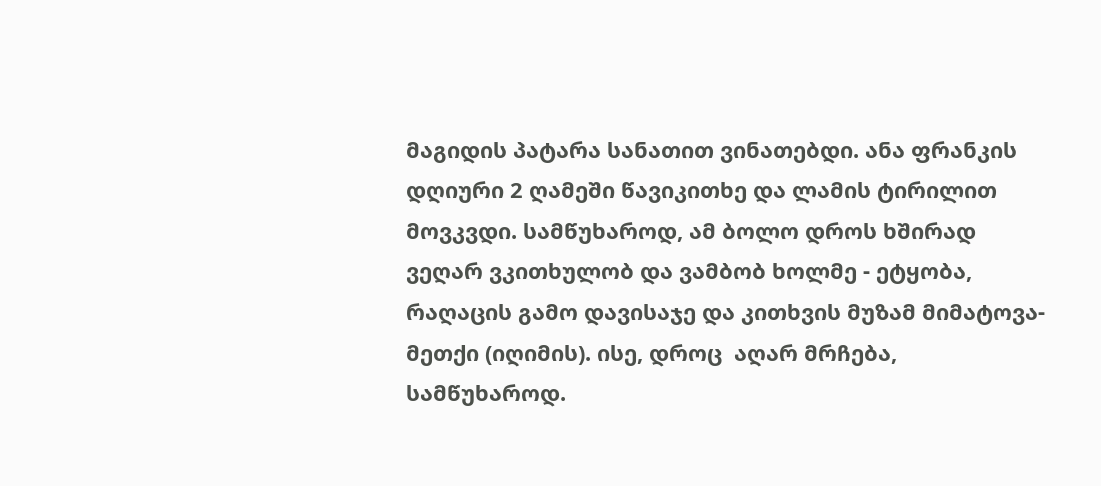მაგიდის პატარა სანათით ვინათებდი. ანა ფრანკის დღიური 2 ღამეში წავიკითხე და ლამის ტირილით მოვკვდი. სამწუხაროდ, ამ ბოლო დროს ხშირად  ვეღარ ვკითხულობ და ვამბობ ხოლმე - ეტყობა, რაღაცის გამო დავისაჯე და კითხვის მუზამ მიმატოვა-მეთქი (იღიმის). ისე, დროც  აღარ მრჩება, სამწუხაროდ.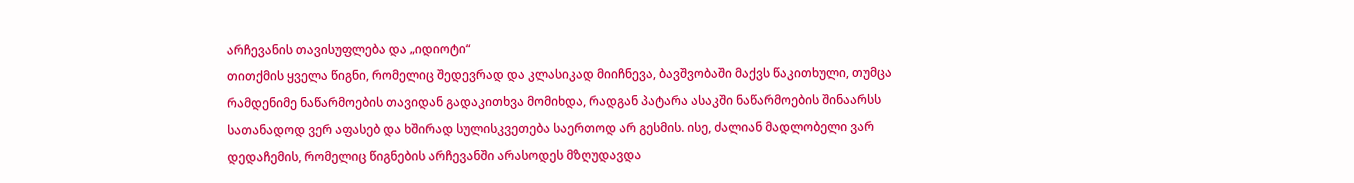არჩევანის თავისუფლება და „იდიოტი“
თითქმის ყველა წიგნი, რომელიც შედევრად და კლასიკად მიიჩნევა, ბავშვობაში მაქვს წაკითხული, თუმცა რამდენიმე ნაწარმოების თავიდან გადაკითხვა მომიხდა, რადგან პატარა ასაკში ნაწარმოების შინაარსს სათანადოდ ვერ აფასებ და ხშირად სულისკვეთება საერთოდ არ გესმის. ისე, ძალიან მადლობელი ვარ დედაჩემის, რომელიც წიგნების არჩევანში არასოდეს მზღუდავდა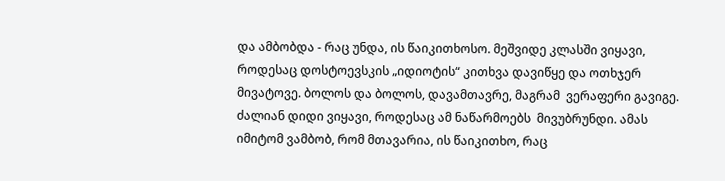და ამბობდა - რაც უნდა, ის წაიკითხოსო. მეშვიდე კლასში ვიყავი, როდესაც დოსტოევსკის „იდიოტის“ კითხვა დავიწყე და ოთხჯერ მივატოვე. ბოლოს და ბოლოს, დავამთავრე, მაგრამ  ვერაფერი გავიგე. ძალიან დიდი ვიყავი, როდესაც ამ ნაწარმოებს  მივუბრუნდი. ამას იმიტომ ვამბობ, რომ მთავარია, ის წაიკითხო, რაც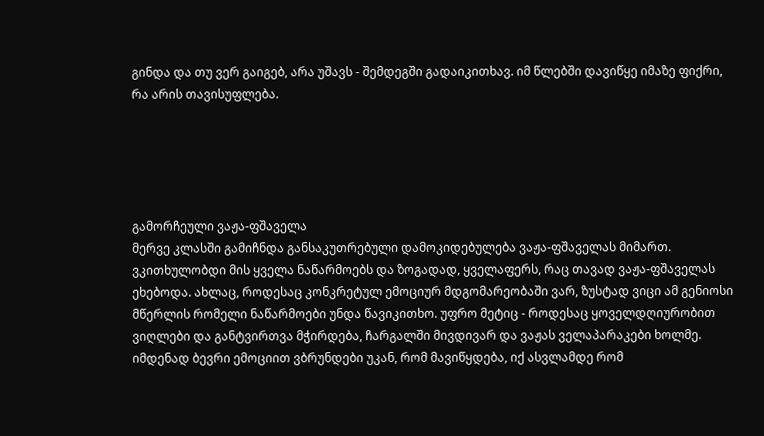გინდა და თუ ვერ გაიგებ, არა უშავს - შემდეგში გადაიკითხავ. იმ წლებში დავიწყე იმაზე ფიქრი, რა არის თავისუფლება.





გამორჩეული ვაჟა-ფშაველა
მერვე კლასში გამიჩნდა განსაკუთრებული დამოკიდებულება ვაჟა-ფშაველას მიმართ.  ვკითხულობდი მის ყველა ნაწარმოებს და ზოგადად, ყველაფერს, რაც თავად ვაჟა-ფშაველას ეხებოდა. ახლაც, როდესაც კონკრეტულ ემოციურ მდგომარეობაში ვარ, ზუსტად ვიცი ამ გენიოსი მწერლის რომელი ნაწარმოები უნდა წავიკითხო. უფრო მეტიც - როდესაც ყოველდღიურობით ვიღლები და განტვირთვა მჭირდება, ჩარგალში მივდივარ და ვაჟას ველაპარაკები ხოლმე. იმდენად ბევრი ემოციით ვბრუნდები უკან, რომ მავიწყდება, იქ ასვლამდე რომ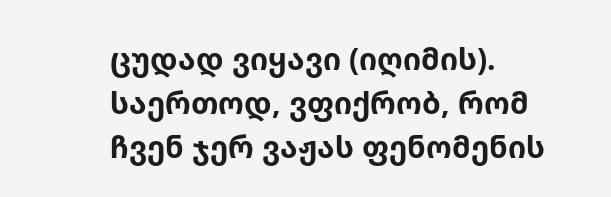ცუდად ვიყავი (იღიმის).  საერთოდ, ვფიქრობ, რომ ჩვენ ჯერ ვაჟას ფენომენის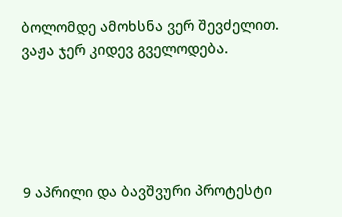ბოლომდე ამოხსნა ვერ შევძელით. ვაჟა ჯერ კიდევ გველოდება.





9 აპრილი და ბავშვური პროტესტი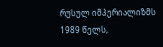რუსულ იმპერიალიზმს
1989 წელს,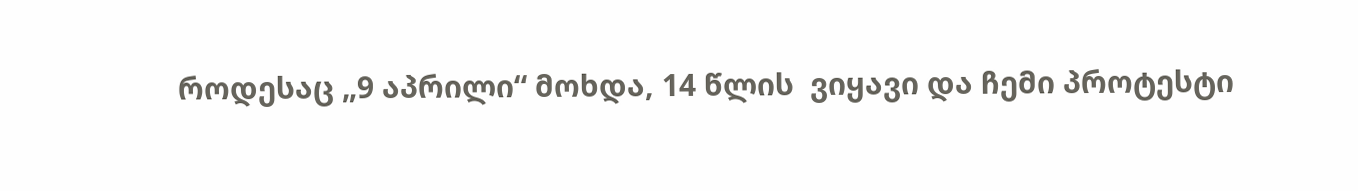როდესაც „9 აპრილი“ მოხდა, 14 წლის  ვიყავი და ჩემი პროტესტი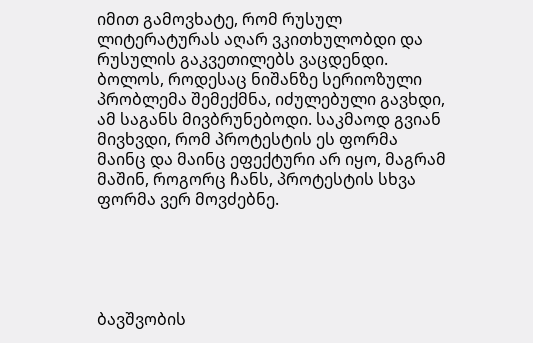იმით გამოვხატე, რომ რუსულ ლიტერატურას აღარ ვკითხულობდი და რუსულის გაკვეთილებს ვაცდენდი. ბოლოს, როდესაც ნიშანზე სერიოზული პრობლემა შემექმნა, იძულებული გავხდი, ამ საგანს მივბრუნებოდი. საკმაოდ გვიან მივხვდი, რომ პროტესტის ეს ფორმა მაინც და მაინც ეფექტური არ იყო, მაგრამ მაშინ, როგორც ჩანს, პროტესტის სხვა ფორმა ვერ მოვძებნე.





ბავშვობის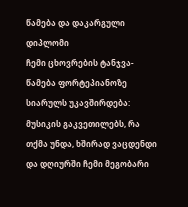წამება და დაკარგული დიპლომი
ჩემი ცხოვრების ტანჯვა-წამება ფორტეპიანოზე სიარულს უკავშირდება: მუსიკის გაკვეთილებს, რა თქმა უნდა, ხშირად ვაცდენდი და დღიურში ჩემი მეგობარი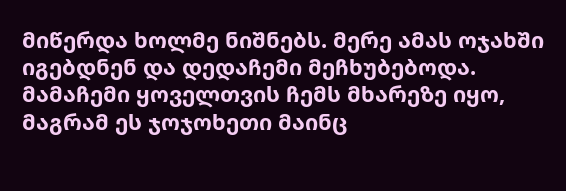მიწერდა ხოლმე ნიშნებს. მერე ამას ოჯახში იგებდნენ და დედაჩემი მეჩხუბებოდა. მამაჩემი ყოველთვის ჩემს მხარეზე იყო, მაგრამ ეს ჯოჯოხეთი მაინც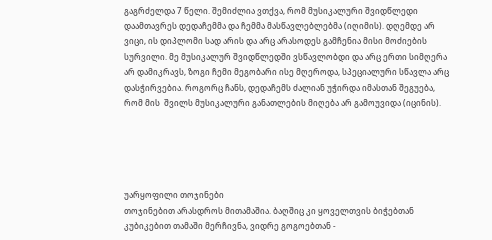გაგრძელდა 7 წელი. შემიძლია ვთქვა, რომ მუსიკალური შვიდწლედი დაამთავრეს დედაჩემმა და ჩემმა მასწავლებლებმა (იღიმის). დღემდე არ ვიცი, ის დიპლომი სად არის და არც არასოდეს გამჩენია მისი მოძიების სურვილი. მე მუსიკალურ შვიდწლედში ვსწავლობდი და არც ერთი სიმღერა არ დამიკრავს, ზოგი ჩემი მეგობარი ისე მღეროდა, სპეციალური სწავლა არც დასჭირვებია. როგორც ჩანს, დედაჩემს ძალიან უჭირდა იმასთან შეგუება, რომ მის  შვილს მუსიკალური განათლების მიღება არ გამოუვიდა (იცინის).





უარყოფილი თოჯინები
თოჯინებით არასდროს მითამაშია. ბაღშიც კი ყოველთვის ბიჭებთან კუბიკებით თამაში მერჩივნა, ვიდრე გოგოებთან -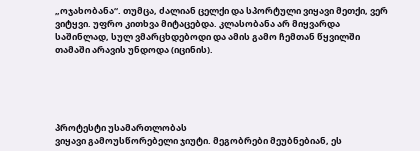„ოჯახობანა“. თუმცა, ძალიან ცელქი და სპორტული ვიყავი მეთქი, ვერ ვიტყვი. უფრო კითხვა მიტაცებდა. კლასობანა არ მიყვარდა საშინლად, სულ ვმარცხდებოდი და ამის გამო ჩემთან წყვილში თამაში არავის უნდოდა (იცინის).





პროტესტი უსამართლობას
ვიყავი გამოუსწორებელი ჯიუტი. მეგობრები მეუბნებიან, ეს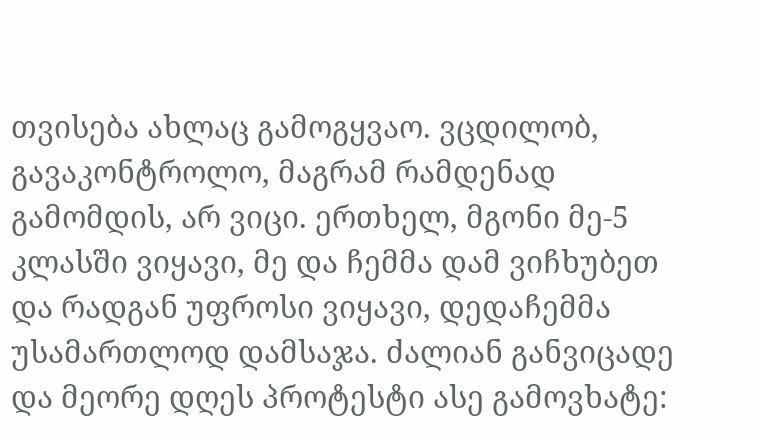თვისება ახლაც გამოგყვაო. ვცდილობ, გავაკონტროლო, მაგრამ რამდენად გამომდის, არ ვიცი. ერთხელ, მგონი მე-5 კლასში ვიყავი, მე და ჩემმა დამ ვიჩხუბეთ და რადგან უფროსი ვიყავი, დედაჩემმა უსამართლოდ დამსაჯა. ძალიან განვიცადე და მეორე დღეს პროტესტი ასე გამოვხატე: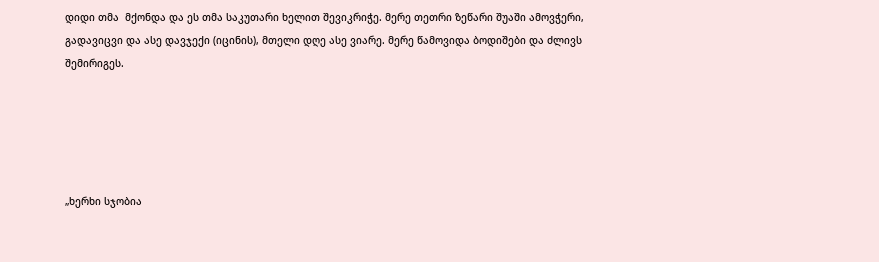დიდი თმა  მქონდა და ეს თმა საკუთარი ხელით შევიკრიჭე. მერე თეთრი ზეწარი შუაში ამოვჭერი, გადავიცვი და ასე დავჯექი (იცინის), მთელი დღე ასე ვიარე. მერე წამოვიდა ბოდიშები და ძლივს  შემირიგეს.





„ხერხი სჯობია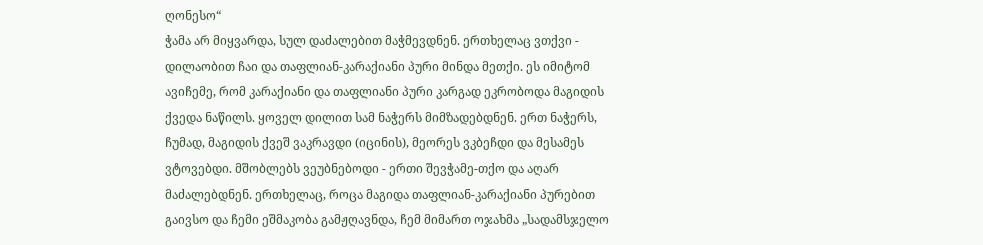ღონესო“
ჭამა არ მიყვარდა, სულ დაძალებით მაჭმევდნენ. ერთხელაც ვთქვი - დილაობით ჩაი და თაფლიან-კარაქიანი პური მინდა მეთქი. ეს იმიტომ ავიჩემე, რომ კარაქიანი და თაფლიანი პური კარგად ეკრობოდა მაგიდის ქვედა ნაწილს. ყოველ დილით სამ ნაჭერს მიმზადებდნენ. ერთ ნაჭერს, ჩუმად, მაგიდის ქვეშ ვაკრავდი (იცინის), მეორეს ვკბეჩდი და მესამეს ვტოვებდი. მშობლებს ვეუბნებოდი - ერთი შევჭამე-თქო და აღარ მაძალებდნენ. ერთხელაც, როცა მაგიდა თაფლიან-კარაქიანი პურებით გაივსო და ჩემი ეშმაკობა გამჟღავნდა, ჩემ მიმართ ოჯახმა „სადამსჯელო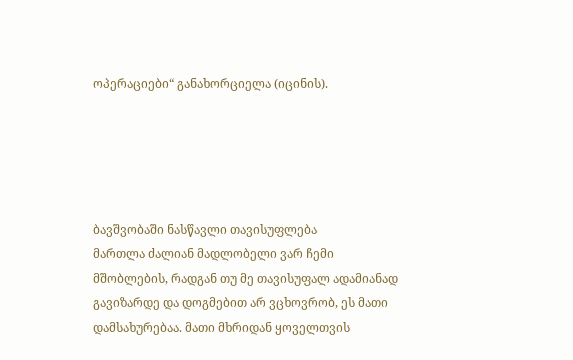ოპერაციები“ განახორციელა (იცინის).





ბავშვობაში ნასწავლი თავისუფლება
მართლა ძალიან მადლობელი ვარ ჩემი მშობლების, რადგან თუ მე თავისუფალ ადამიანად გავიზარდე და დოგმებით არ ვცხოვრობ, ეს მათი დამსახურებაა. მათი მხრიდან ყოველთვის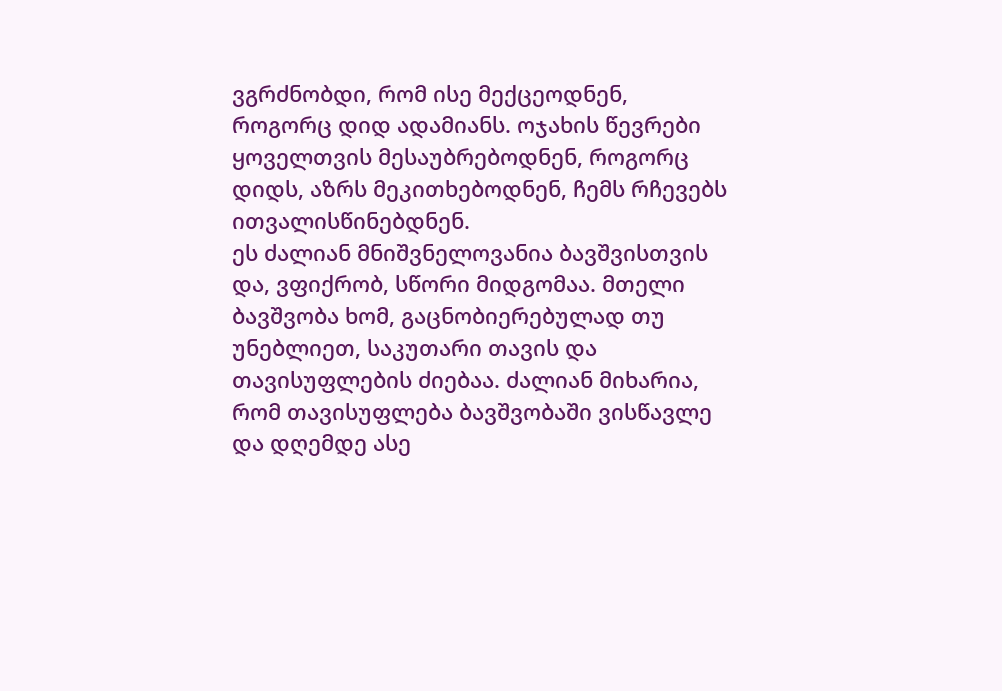ვგრძნობდი, რომ ისე მექცეოდნენ, როგორც დიდ ადამიანს. ოჯახის წევრები ყოველთვის მესაუბრებოდნენ, როგორც დიდს, აზრს მეკითხებოდნენ, ჩემს რჩევებს ითვალისწინებდნენ.
ეს ძალიან მნიშვნელოვანია ბავშვისთვის და, ვფიქრობ, სწორი მიდგომაა. მთელი ბავშვობა ხომ, გაცნობიერებულად თუ უნებლიეთ, საკუთარი თავის და თავისუფლების ძიებაა. ძალიან მიხარია, რომ თავისუფლება ბავშვობაში ვისწავლე  და დღემდე ასე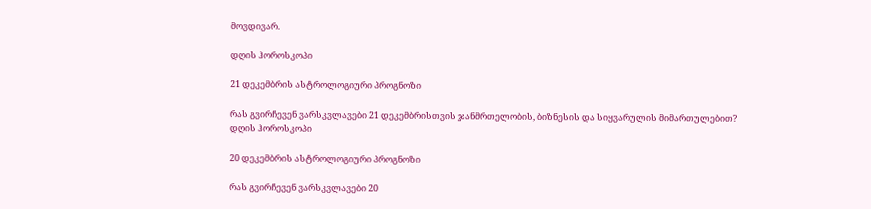მოვდივარ.

დღის ჰოროსკოპი

21 დეკემბრის ასტროლოგიური პროგნოზი

რას გვირჩევენ ვარსკვლავები 21 დეკემბრისთვის ჯანმრთელობის, ბიზნესის და სიყვარულის მიმართულებით?
დღის ჰოროსკოპი

20 დეკემბრის ასტროლოგიური პროგნოზი

რას გვირჩევენ ვარსკვლავები 20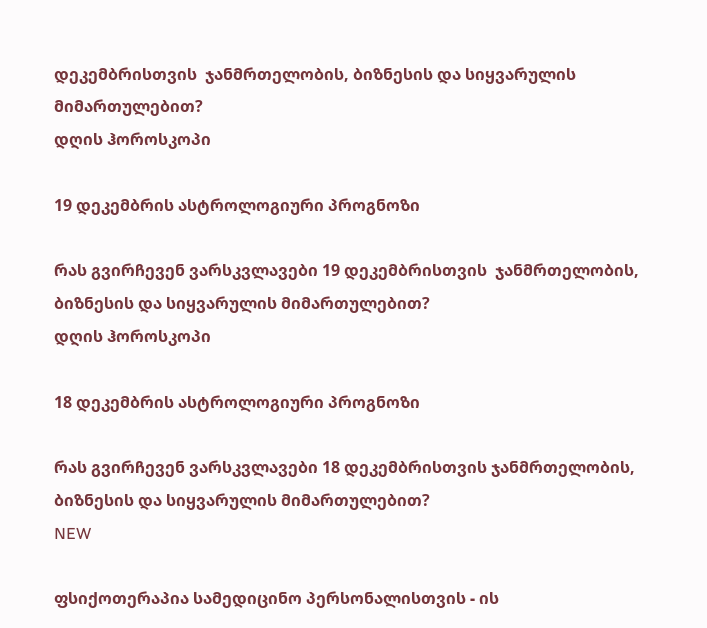დეკემბრისთვის  ჯანმრთელობის, ბიზნესის და სიყვარულის მიმართულებით?
დღის ჰოროსკოპი

19 დეკემბრის ასტროლოგიური პროგნოზი

რას გვირჩევენ ვარსკვლავები 19 დეკემბრისთვის  ჯანმრთელობის, ბიზნესის და სიყვარულის მიმართულებით?
დღის ჰოროსკოპი

18 დეკემბრის ასტროლოგიური პროგნოზი

რას გვირჩევენ ვარსკვლავები 18 დეკემბრისთვის ჯანმრთელობის, ბიზნესის და სიყვარულის მიმართულებით?
NEW

ფსიქოთერაპია სამედიცინო პერსონალისთვის - ის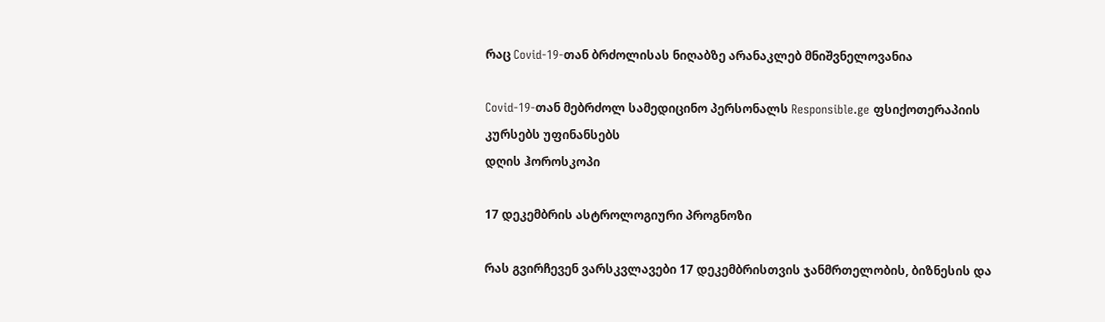რაც Covid-19-თან ბრძოლისას ნიღაბზე არანაკლებ მნიშვნელოვანია

Covid-19-თან მებრძოლ სამედიცინო პერსონალს Responsible.ge ფსიქოთერაპიის კურსებს უფინანსებს
დღის ჰოროსკოპი

17 დეკემბრის ასტროლოგიური პროგნოზი

რას გვირჩევენ ვარსკვლავები 17 დეკემბრისთვის ჯანმრთელობის, ბიზნესის და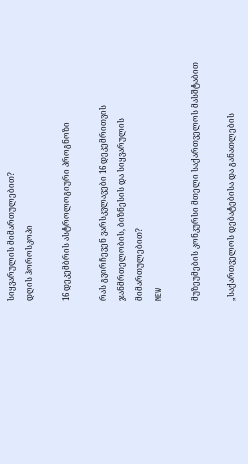სიყვარულის მიმართულებით?
დღის ჰოროსკოპი

16 დეკემბრის ასტროლოგიური პროგნოზი

რას გვირჩევენ ვარსკვლავები 16 დეკემრითვის ჯანმრთელობის, ბიზნესის და სიყვარულის მიმართულებით?
NEW

მუზეუმების კონკურსი მთელი საქართველოს მასშტაბით

„საქართველოს დებატებისა და განათლების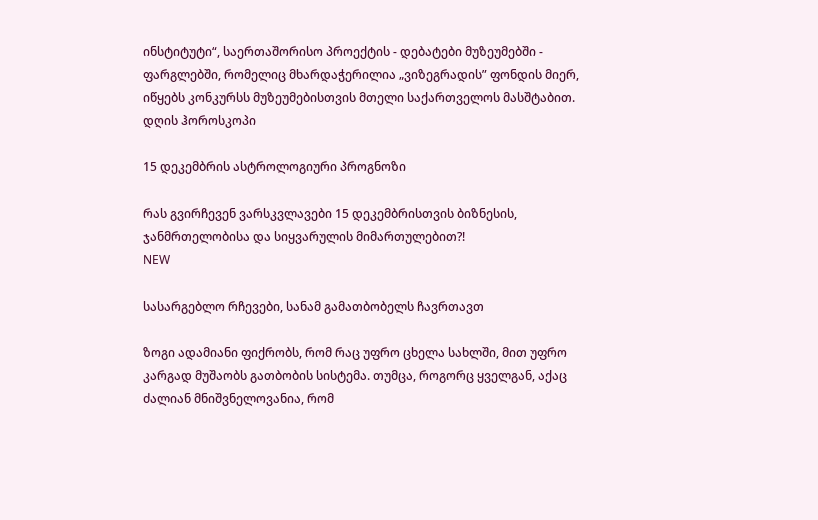ინსტიტუტი“, საერთაშორისო პროექტის - დებატები მუზეუმებში - ფარგლებში, რომელიც მხარდაჭერილია „ვიზეგრადის” ფონდის მიერ, იწყებს კონკურსს მუზეუმებისთვის მთელი საქართველოს მასშტაბით.
დღის ჰოროსკოპი

15 დეკემბრის ასტროლოგიური პროგნოზი

რას გვირჩევენ ვარსკვლავები 15 დეკემბრისთვის ბიზნესის, ჯანმრთელობისა და სიყვარულის მიმართულებით?!
NEW

სასარგებლო რჩევები, სანამ გამათბობელს ჩავრთავთ

ზოგი ადამიანი ფიქრობს, რომ რაც უფრო ცხელა სახლში, მით უფრო კარგად მუშაობს გათბობის სისტემა. თუმცა, როგორც ყველგან, აქაც ძალიან მნიშვნელოვანია, რომ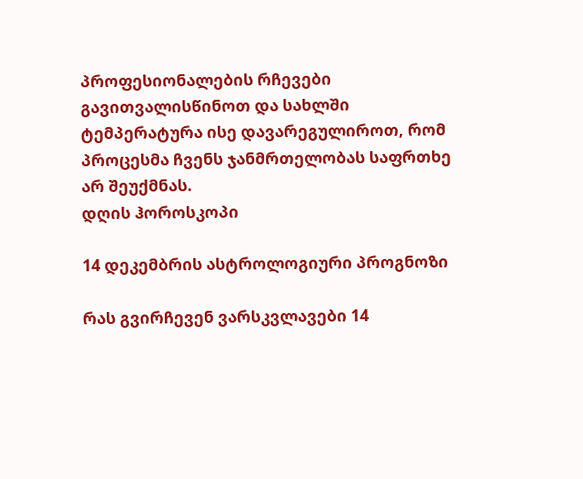პროფესიონალების რჩევები გავითვალისწინოთ და სახლში ტემპერატურა ისე დავარეგულიროთ, რომ პროცესმა ჩვენს ჯანმრთელობას საფრთხე არ შეუქმნას.
დღის ჰოროსკოპი

14 დეკემბრის ასტროლოგიური პროგნოზი

რას გვირჩევენ ვარსკვლავები 14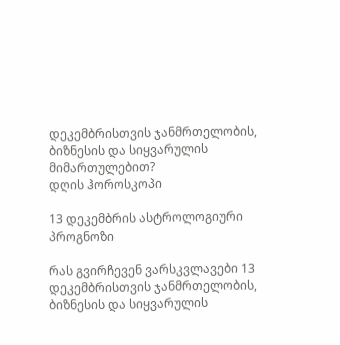დეკემბრისთვის ჯანმრთელობის, ბიზნესის და სიყვარულის მიმართულებით?
დღის ჰოროსკოპი

13 დეკემბრის ასტროლოგიური პროგნოზი

რას გვირჩევენ ვარსკვლავები 13 დეკემბრისთვის ჯანმრთელობის, ბიზნესის და სიყვარულის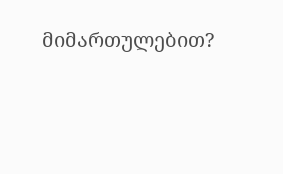მიმართულებით?